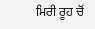ਮਿਰੀ ਰੂਹ ਚੋਂ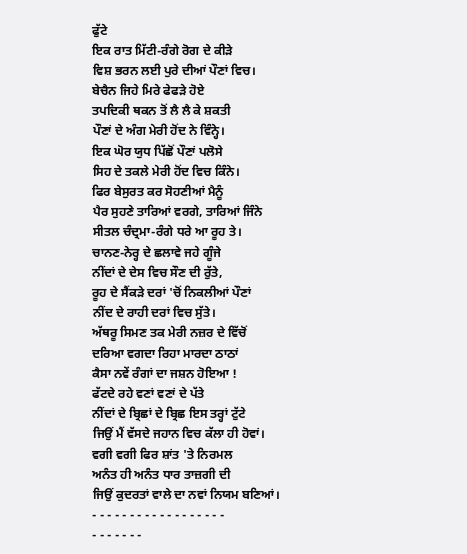ਫੁੱਟੇ
ਇਕ ਰਾਤ ਮਿੱਟੀ-ਰੰਗੇ ਰੋਗ ਦੇ ਕੀੜੇ
ਵਿਸ਼ ਭਰਨ ਲਈ ਪੁਰੇ ਦੀਆਂ ਪੌਣਾਂ ਵਿਚ।
ਬੇਚੈਨ ਜਿਹੇ ਮਿਰੇ ਫੇਫੜੇ ਹੋਏ
ਤਪਦਿਕੀ ਥਕਨ ਤੋਂ ਲੈ ਲੈ ਕੇ ਸ਼ਕਤੀ
ਪੌਣਾਂ ਦੇ ਅੰਗ ਮੇਰੀ ਹੋਂਦ ਨੇ ਵਿੰਨ੍ਹੇ।
ਇਕ ਘੋਰ ਯੁਧ ਪਿੱਛੋਂ ਪੌਣਾਂ ਪਲੋਸੇ
ਸਿਹ ਦੇ ਤਕਲੇ ਮੇਰੀ ਹੋਂਦ ਵਿਚ ਕਿੰਨੇ।
ਫਿਰ ਬੇਸੁਰਤ ਕਰ ਸੋਹਣੀਆਂ ਮੈਨੂੰ
ਪੈਰ ਸੁਹਣੇ ਤਾਰਿਆਂ ਵਰਗੇ, ਤਾਰਿਆਂ ਜਿੰਨੇ
ਸੀਤਲ ਚੰਦ੍ਰਮਾ-ਰੰਗੇ ਧਰੇ ਆ ਰੂਹ ਤੇ।
ਚਾਨਣ-ਨੇਰ੍ਹ ਦੇ ਛਲਾਵੇ ਜਹੇ ਗੂੰਜੇ
ਨੀਂਦਾਂ ਦੇ ਦੇਸ ਵਿਚ ਸੌਣ ਦੀ ਰੁੱਤੇ,
ਰੂਹ ਦੇ ਸੈਂਕੜੇ ਦਰਾਂ 'ਚੋਂ ਨਿਕਲੀਆਂ ਪੌਣਾਂ
ਨੀਂਦ ਦੇ ਰਾਹੀ ਦਰਾਂ ਵਿਚ ਸੁੱਤੇ।
ਅੱਥਰੂ ਸਿਮਣ ਤਕ ਮੇਰੀ ਨਜ਼ਰ ਦੇ ਵਿੱਚੋਂ
ਦਰਿਆ ਵਗਦਾ ਰਿਹਾ ਮਾਰਦਾ ਠਾਠਾਂ
ਕੈਸਾ ਨਵੇਂ ਰੰਗਾਂ ਦਾ ਜਸ਼ਨ ਹੋਇਆ !
ਫੱਟਦੇ ਰਹੇ ਵਣਾਂ ਵਣਾਂ ਦੇ ਪੱਤੇ
ਨੀਂਦਾਂ ਦੇ ਬ੍ਰਿਛਾਂ ਦੇ ਬ੍ਰਿਛ ਇਸ ਤਰ੍ਹਾਂ ਟੁੱਟੇ
ਜਿਉਂ ਮੈਂ ਵੱਸਦੇ ਜਹਾਨ ਵਿਚ ਕੱਲਾ ਹੀ ਹੋਵਾਂ।
ਵਗੀ ਵਗੀ ਫਿਰ ਸ਼ਾਂਤ 'ਤੇ ਨਿਰਮਲ
ਅਨੰਤ ਹੀ ਅਨੰਤ ਧਾਰ ਤਾਜ਼ਗੀ ਦੀ
ਜਿਉਂ ਕੁਦਰਤਾਂ ਵਾਲੇ ਦਾ ਨਵਾਂ ਨਿਯਮ ਬਣਿਆਂ।
- - - - - - - - - - - - - - - - - -
- - - - - - -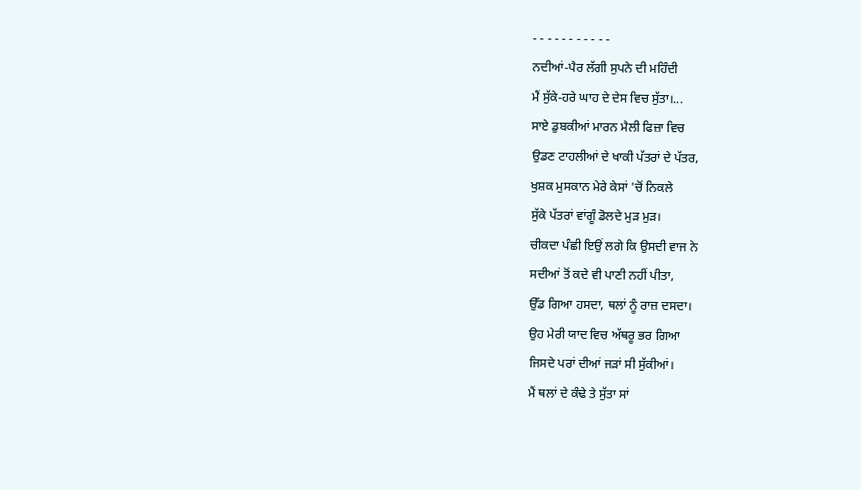- - - - - - - - - - -
ਨਦੀਆਂ-ਪੈਰ ਲੱਗੀ ਸੁਪਨੇ ਦੀ ਮਹਿੰਦੀ
ਮੈਂ ਸੁੱਕੇ-ਹਰੇ ਘਾਹ ਦੇ ਦੇਸ ਵਿਚ ਸੁੱਤਾ।...
ਸਾਏ ਡੁਬਕੀਆਂ ਮਾਰਨ ਮੈਲੀ ਫਿਜ਼ਾ ਵਿਚ
ਉਡਣ ਟਾਹਲੀਆਂ ਦੇ ਖਾਕੀ ਪੱਤਰਾਂ ਦੇ ਪੱਤਰ,
ਖੁਸ਼ਕ ਮੁਸਕਾਨ ਮੇਰੇ ਕੇਸਾਂ 'ਚੋਂ ਨਿਕਲੇ
ਸੁੱਕੇ ਪੱਤਰਾਂ ਵਾਂਗੂੰ ਡੋਲਦੇ ਮੁੜ ਮੁੜ।
ਚੀਕਦਾ ਪੰਛੀ ਇਉਂ ਲਗੇ ਕਿ ਉਸਦੀ ਵਾਜ ਨੇ
ਸਦੀਆਂ ਤੋਂ ਕਦੇ ਵੀ ਪਾਣੀ ਨਹੀਂ ਪੀਤਾ,
ਉੱਡ ਗਿਆ ਹਸਦਾ, ਥਲਾਂ ਨੂੰ ਰਾਜ਼ ਦਸਦਾ।
ਉਹ ਮੇਰੀ ਯਾਦ ਵਿਚ ਅੱਥਰੂ ਭਰ ਗਿਆ
ਜਿਸਦੇ ਪਰਾਂ ਦੀਆਂ ਜੜਾਂ ਸੀ ਸੁੱਕੀਆਂ।
ਮੈਂ ਥਲਾਂ ਦੇ ਕੰਢੇ ਤੇ ਸੁੱਤਾ ਸਾਂ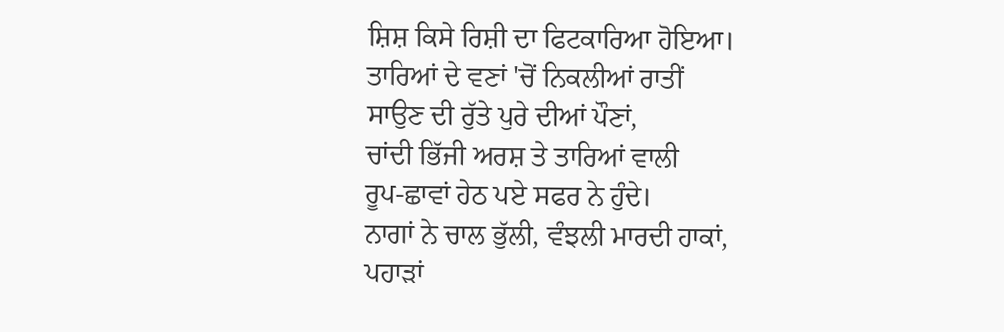ਸ਼ਿਸ਼ ਕਿਸੇ ਰਿਸ਼ੀ ਦਾ ਫਿਟਕਾਰਿਆ ਹੋਇਆ।
ਤਾਰਿਆਂ ਦੇ ਵਣਾਂ 'ਚੋਂ ਨਿਕਲੀਆਂ ਰਾਤੀਂ
ਸਾਉਣ ਦੀ ਰੁੱਤੇ ਪੁਰੇ ਦੀਆਂ ਪੌਣਾਂ,
ਚਾਂਦੀ ਭਿੱਜੀ ਅਰਸ਼ ਤੇ ਤਾਰਿਆਂ ਵਾਲੀ
ਰੂਪ-ਛਾਵਾਂ ਹੇਠ ਪਏ ਸਫਰ ਨੇ ਹੁੰਦੇ।
ਨਾਗਾਂ ਨੇ ਚਾਲ ਭੁੱਲੀ, ਵੰਝਲੀ ਮਾਰਦੀ ਹਾਕਾਂ,
ਪਹਾੜਾਂ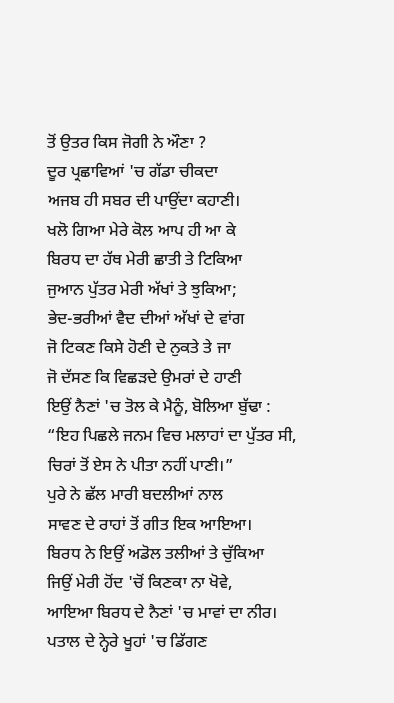ਤੋਂ ਉਤਰ ਕਿਸ ਜੋਗੀ ਨੇ ਔਣਾ ?
ਦੂਰ ਪ੍ਰਛਾਵਿਆਂ 'ਚ ਗੱਡਾ ਚੀਕਦਾ
ਅਜਬ ਹੀ ਸਬਰ ਦੀ ਪਾਉਂਦਾ ਕਹਾਣੀ।
ਖਲੋ ਗਿਆ ਮੇਰੇ ਕੋਲ ਆਪ ਹੀ ਆ ਕੇ
ਬਿਰਧ ਦਾ ਹੱਥ ਮੇਰੀ ਛਾਤੀ ਤੇ ਟਿਕਿਆ
ਜੁਆਨ ਪੁੱਤਰ ਮੇਰੀ ਅੱਖਾਂ ਤੇ ਝੁਕਿਆ;
ਭੇਦ-ਭਰੀਆਂ ਵੈਦ ਦੀਆਂ ਅੱਖਾਂ ਦੇ ਵਾਂਗ
ਜੋ ਟਿਕਣ ਕਿਸੇ ਹੋਣੀ ਦੇ ਨੁਕਤੇ ਤੇ ਜਾ
ਜੋ ਦੱਸਣ ਕਿ ਵਿਛੜਦੇ ਉਮਰਾਂ ਦੇ ਹਾਣੀ
ਇਉਂ ਨੈਣਾਂ 'ਚ ਤੋਲ ਕੇ ਮੈਨੂੰ, ਬੋਲਿਆ ਬੁੱਢਾ :
“ਇਹ ਪਿਛਲੇ ਜਨਮ ਵਿਚ ਮਲਾਹਾਂ ਦਾ ਪੁੱਤਰ ਸੀ,
ਚਿਰਾਂ ਤੋਂ ਏਸ ਨੇ ਪੀਤਾ ਨਹੀਂ ਪਾਣੀ।”
ਪੁਰੇ ਨੇ ਛੱਲ ਮਾਰੀ ਬਦਲੀਆਂ ਨਾਲ
ਸਾਵਣ ਦੇ ਰਾਹਾਂ ਤੋਂ ਗੀਤ ਇਕ ਆਇਆ।
ਬਿਰਧ ਨੇ ਇਉਂ ਅਡੋਲ ਤਲੀਆਂ ਤੇ ਚੁੱਕਿਆ
ਜਿਉਂ ਮੇਰੀ ਹੋਂਦ 'ਚੋਂ ਕਿਣਕਾ ਨਾ ਖੋਵੇ,
ਆਇਆ ਬਿਰਧ ਦੇ ਨੈਣਾਂ 'ਚ ਮਾਵਾਂ ਦਾ ਨੀਰ।
ਪਤਾਲ ਦੇ ਨ੍ਹੇਰੇ ਖੂਹਾਂ 'ਚ ਡਿੱਗਣ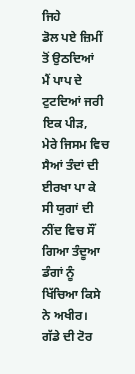ਜਿਹੇ
ਡੋਲ ਪਏ ਜ਼ਿਮੀਂ ਤੋਂ ਉਠਦਿਆਂ
ਮੈਂ ਪਾਪ ਦੇ ਟੁਟਦਿਆਂ ਜਰੀ ਇਕ ਪੀੜ,
ਮੇਰੇ ਜਿਸਮ ਵਿਚ ਸੈਆਂ ਤੰਦਾਂ ਦੀ ਈਰਖਾ ਪਾ ਕੇ
ਸੀ ਯੁਗਾਂ ਦੀ ਨੀਂਦ ਵਿਚ ਸੌਂ ਗਿਆ ਤੰਦੂਆ
ਡੰਗਾਂ ਨੂੰ ਖਿੱਚਿਆ ਕਿਸੇ ਨੇ ਅਖੀਰ।
ਗੱਡੇ ਦੀ ਟੋਰ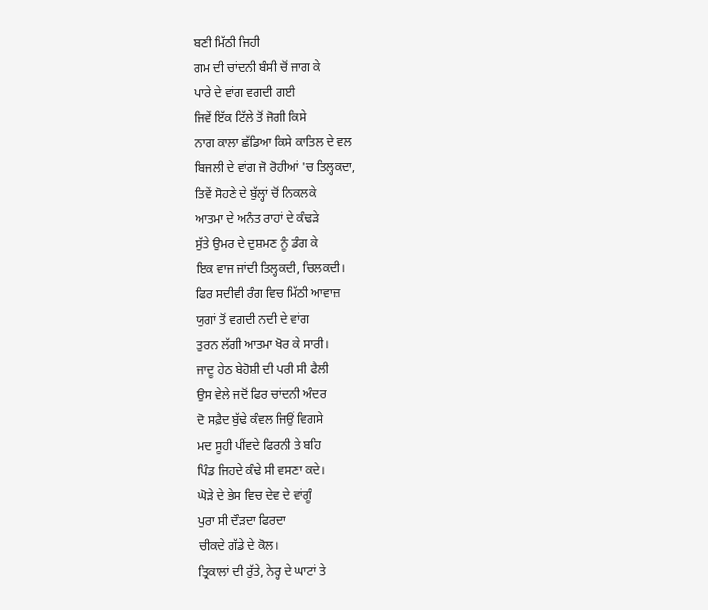ਬਣੀ ਮਿੱਠੀ ਜਿਹੀ
ਗਮ ਦੀ ਚਾਂਦਨੀ ਬੰਸੀ ਚੋਂ ਜਾਗ ਕੇ
ਪਾਰੇ ਦੇ ਵਾਂਗ ਵਗਦੀ ਗਈ
ਜਿਵੇਂ ਇੱਕ ਟਿੱਲੇ ਤੋਂ ਜੋਗੀ ਕਿਸੇ
ਨਾਗ ਕਾਲਾ ਛੱਡਿਆ ਕਿਸੇ ਕਾਤਿਲ ਦੇ ਵਲ
ਬਿਜਲੀ ਦੇ ਵਾਂਗ ਜੋ ਰੋਹੀਆਂ 'ਚ ਤਿਲ੍ਹਕਦਾ,
ਤਿਵੇਂ ਸੋਹਣੇ ਦੇ ਬੁੱਲ੍ਹਾਂ ਚੋਂ ਨਿਕਲਕੇ
ਆਤਮਾ ਦੇ ਅਨੰਤ ਰਾਹਾਂ ਦੇ ਕੰਢੜੇ
ਸੁੱਤੇ ਉਮਰ ਦੇ ਦੁਸ਼ਮਣ ਨੂੰ ਡੰਗ ਕੇ
ਇਕ ਵਾਜ ਜਾਂਦੀ ਤਿਲ੍ਹਕਦੀ, ਚਿਲਕਦੀ।
ਫਿਰ ਸਦੀਵੀ ਰੰਗ ਵਿਚ ਮਿੱਠੀ ਆਵਾਜ਼
ਯੁਗਾਂ ਤੋਂ ਵਗਦੀ ਨਦੀ ਦੇ ਵਾਂਗ
ਤੁਰਨ ਲੱਗੀ ਆਤਮਾ ਖੋਰ ਕੇ ਸਾਰੀ।
ਜਾਦੂ ਹੇਠ ਬੇਹੋਸ਼ੀ ਦੀ ਪਰੀ ਸੀ ਫੈਲੀ
ਉਸ ਵੇਲੇ ਜਦੋਂ ਫਿਰ ਚਾਂਦਨੀ ਅੰਦਰ
ਦੋ ਸਫ਼ੈਦ ਬੁੱਢੇ ਕੰਵਲ ਜਿਉਂ ਵਿਗਸੇ
ਮਦ ਸੂਹੀ ਪੀਂਵਦੇ ਫਿਰਨੀ ਤੇ ਬਹਿ
ਪਿੰਡ ਜਿਹਦੇ ਕੰਢੇ ਸੀ ਵਸਣਾ ਕਦੇ।
ਘੋੜੇ ਦੇ ਭੇਸ ਵਿਚ ਦੇਵ ਦੇ ਵਾਂਗੂੰ
ਪੁਰਾ ਸੀ ਦੌੜਦਾ ਫਿਰਦਾ
ਚੀਕਦੇ ਗੱਡੇ ਦੇ ਕੋਲ।
ਤ੍ਰਿਕਾਲਾਂ ਦੀ ਰੁੱਤੇ, ਨੇਰ੍ਹ ਦੇ ਘਾਟਾਂ ਤੇ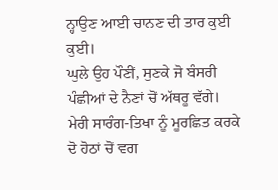ਨ੍ਹਾਉਣ ਆਈ ਚਾਨਣ ਦੀ ਤਾਰ ਕੁਈ ਕੁਈ।
ਘੁਲੇ ਉਹ ਪੌਣੀਂ, ਸੁਣਕੇ ਜੋ ਬੰਸਰੀ
ਪੰਛੀਆਂ ਦੇ ਨੈਣਾਂ ਚੋਂ ਅੱਥਰੂ ਵੱਗੇ।
ਮੇਰੀ ਸਾਰੰਗ-ਤਿਖਾ ਨੂੰ ਮੂਰਛਿਤ ਕਰਕੇ
ਦੋ ਹੋਠਾਂ ਚੋਂ ਵਗ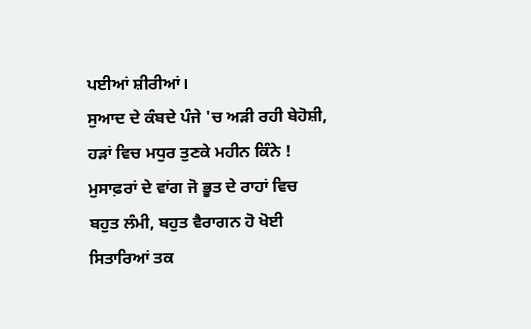ਪਈਆਂ ਸ਼ੀਰੀਆਂ।
ਸੁਆਦ ਦੇ ਕੰਬਦੇ ਪੰਜੇ 'ਚ ਅੜੀ ਰਹੀ ਬੇਹੋਸ਼ੀ,
ਹੜਾਂ ਵਿਚ ਮਧੁਰ ਤੁਣਕੇ ਮਹੀਨ ਕਿੰਨੇ !
ਮੁਸਾਫ਼ਰਾਂ ਦੇ ਵਾਂਗ ਜੋ ਭੂਤ ਦੇ ਰਾਹਾਂ ਵਿਚ
ਬਹੁਤ ਲੰਮੀ, ਬਹੁਤ ਵੈਰਾਗਨ ਹੋ ਖੋਈ
ਸਿਤਾਰਿਆਂ ਤਕ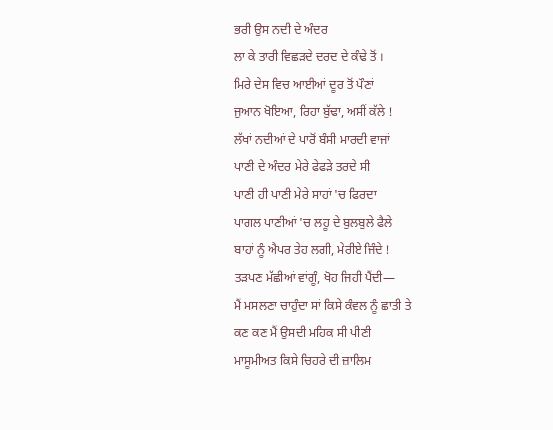ਭਰੀ ਉਸ ਨਦੀ ਦੇ ਅੰਦਰ
ਲਾ ਕੇ ਤਾਰੀ ਵਿਛੜਦੇ ਦਰਦ ਦੇ ਕੰਢੇ ਤੋਂ ।
ਮਿਰੇ ਦੇਸ ਵਿਚ ਆਈਆਂ ਦੂਰ ਤੋਂ ਪੌਣਾਂ
ਜੁਆਨ ਖੋਇਆ, ਰਿਹਾ ਬੁੱਢਾ, ਅਸੀਂ ਕੱਲੇ !
ਲੱਖਾਂ ਨਦੀਆਂ ਦੇ ਪਾਰੋਂ ਬੰਸੀ ਮਾਰਦੀ ਵਾਜਾਂ
ਪਾਣੀ ਦੇ ਅੰਦਰ ਮੇਰੇ ਫੇਫੜੇ ਤਰਦੇ ਸੀ
ਪਾਣੀ ਹੀ ਪਾਣੀ ਮੇਰੇ ਸਾਹਾਂ 'ਚ ਫਿਰਦਾ
ਪਾਗਲ ਪਾਣੀਆਂ 'ਚ ਲਹੂ ਦੇ ਬੁਲਬੁਲੇ ਫੈਲੇ
ਬਾਹਾਂ ਨੂੰ ਐਪਰ ਤੇਹ ਲਗੀ, ਮੇਰੀਏ ਜਿੰਦੇ !
ਤੜਪਣ ਮੱਛੀਆਂ ਵਾਂਗੂੰ, ਖੋਹ ਜਿਹੀ ਪੈਂਦੀ—
ਮੈਂ ਮਸਲਣਾ ਚਾਹੁੰਦਾ ਸਾਂ ਕਿਸੇ ਕੰਵਲ ਨੂੰ ਛਾਤੀ ਤੇ
ਕਣ ਕਣ ਮੈਂ ਉਸਦੀ ਮਹਿਕ ਸੀ ਪੀਣੀ
ਮਾਸੂਮੀਅਤ ਕਿਸੇ ਚਿਹਰੇ ਦੀ ਜ਼ਾਲਿਮ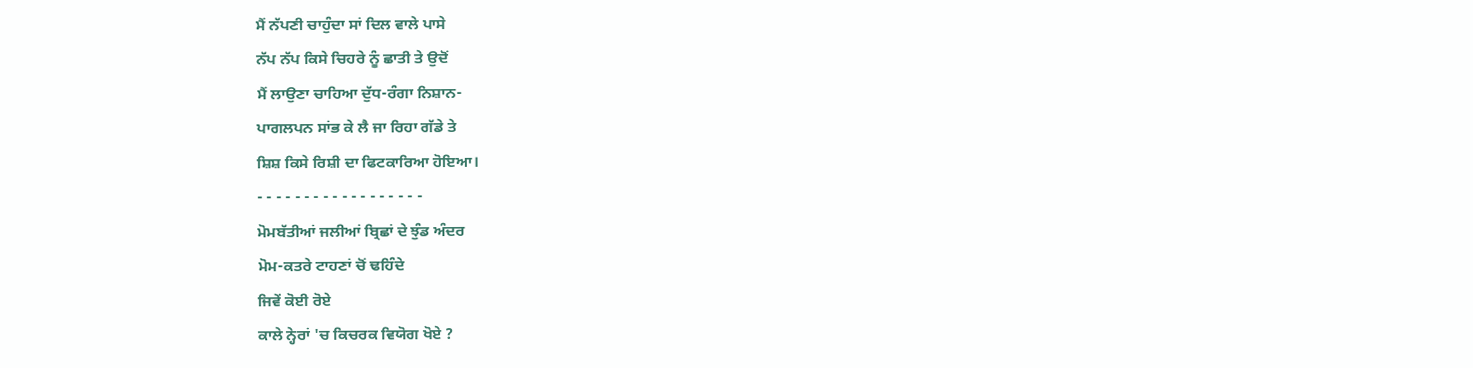ਮੈਂ ਨੱਪਣੀ ਚਾਹੁੰਦਾ ਸਾਂ ਦਿਲ ਵਾਲੇ ਪਾਸੇ
ਨੱਪ ਨੱਪ ਕਿਸੇ ਚਿਹਰੇ ਨੂੰ ਛਾਤੀ ਤੇ ਉਦੋਂ
ਮੈਂ ਲਾਉਣਾ ਚਾਹਿਆ ਦੁੱਧ-ਰੰਗਾ ਨਿਸ਼ਾਨ-
ਪਾਗਲਪਨ ਸਾਂਭ ਕੇ ਲੈ ਜਾ ਰਿਹਾ ਗੱਡੇ ਤੇ
ਸ਼ਿਸ਼ ਕਿਸੇ ਰਿਸ਼ੀ ਦਾ ਫਿਟਕਾਰਿਆ ਹੋਇਆ।
- - - - - - - - - - - - - - - - - -
ਮੋਮਬੱਤੀਆਂ ਜਲੀਆਂ ਬ੍ਰਿਛਾਂ ਦੇ ਝੁੰਡ ਅੰਦਰ
ਮੋਮ-ਕਤਰੇ ਟਾਹਣਾਂ ਚੋਂ ਢਹਿੰਦੇ
ਜਿਵੇਂ ਕੋਈ ਰੋਏ
ਕਾਲੇ ਨ੍ਹੇਰਾਂ 'ਚ ਕਿਚਰਕ ਵਿਯੋਗ ਖੋਏ ?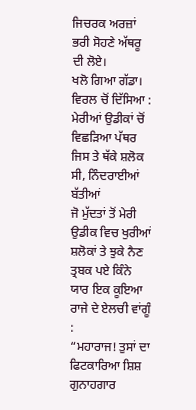ਜਿਚਰਕ ਅਰਜ਼ਾਂ ਭਰੀ ਸੋਹਣੇ ਅੱਥਰੂ ਦੀ ਲੋਏ।
ਖਲੋ ਗਿਆ ਗੱਡਾ। ਵਿਰਲ ਚੋਂ ਦਿੱਸਿਆ :
ਮੇਰੀਆਂ ਉਡੀਕਾਂ ਚੋਂ ਵਿਛੜਿਆ ਪੱਥਰ
ਜਿਸ ਤੇ ਥੱਕੇ ਸ਼ਲੋਕ ਸੀ, ਨਿੰਦਰਾਈਆਂ ਬੱਤੀਆਂ
ਜੋ ਮੁੱਦਤਾਂ ਤੋਂ ਮੇਰੀ ਉਡੀਕ ਵਿਚ ਖੁਰੀਆਂ
ਸ਼ਲੋਕਾਂ ਤੇ ਝੁਕੇ ਨੈਣ ਤ੍ਰਬਕ ਪਏ ਕਿੰਨੇ
ਯਾਰ ਇਕ ਕੂਇਆ ਰਾਜੇ ਦੇ ਏਲਚੀ ਵਾਂਗੂੰ :
“ਮਹਾਰਾਜ! ਤੁਸਾਂ ਦਾ ਫਿਟਕਾਰਿਆ ਸ਼ਿਸ਼
ਗੁਨਾਹਗਾਰ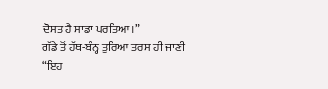ਦੋਸਤ ਹੈ ਸਾਡਾ ਪਰਤਿਆ।”
ਗੱਡੇ ਤੋਂ ਹੱਥ-ਬੰਨ੍ਹ ਤੁਰਿਆ ਤਰਸ ਹੀ ਜਾਣੀ
“ਇਹ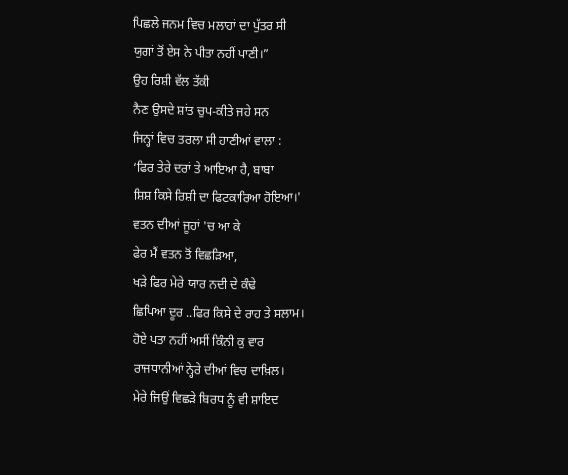ਪਿਛਲੇ ਜਨਮ ਵਿਚ ਮਲਾਹਾਂ ਦਾ ਪੁੱਤਰ ਸੀ
ਯੁਗਾਂ ਤੋਂ ਏਸ ਨੇ ਪੀਤਾ ਨਹੀਂ ਪਾਣੀ।”
ਉਹ ਰਿਸ਼ੀ ਵੱਲ ਤੱਕੀ
ਨੈਣ ਉਸਦੇ ਸ਼ਾਂਤ ਚੁਪ-ਕੀਤੇ ਜਹੇ ਸਨ
ਜਿਨ੍ਹਾਂ ਵਿਚ ਤਰਲਾ ਸੀ ਹਾਣੀਆਂ ਵਾਲਾ :
‘ਫਿਰ ਤੇਰੇ ਦਰਾਂ ਤੇ ਆਇਆ ਹੈ, ਬਾਬਾ
ਸ਼ਿਸ਼ ਕਿਸੇ ਰਿਸ਼ੀ ਦਾ ਫਿਟਕਾਰਿਆ ਹੋਇਆ।'
ਵਤਨ ਦੀਆਂ ਜੂਹਾਂ 'ਚ ਆ ਕੇ
ਫੇਰ ਮੈਂ ਵਤਨ ਤੋਂ ਵਿਛੜਿਆ,
ਖੜੇ ਫਿਰ ਮੇਰੇ ਯਾਰ ਨਦੀ ਦੇ ਕੰਢੇ
ਛਿਪਿਆ ਦੂਰ ..ਫਿਰ ਕਿਸੇ ਦੇ ਰਾਹ ਤੇ ਸਲਾਮ।
ਹੋਏ ਪਤਾ ਨਹੀਂ ਅਸੀਂ ਕਿੰਨੀ ਕੁ ਵਾਰ
ਰਾਜਧਾਨੀਆਂ ਨ੍ਹੇਰੇ ਦੀਆਂ ਵਿਚ ਦਾਖ਼ਿਲ।
ਮੇਰੇ ਜਿਉਂ ਵਿਛੜੇ ਬਿਰਧ ਨੂੰ ਵੀ ਸ਼ਾਇਦ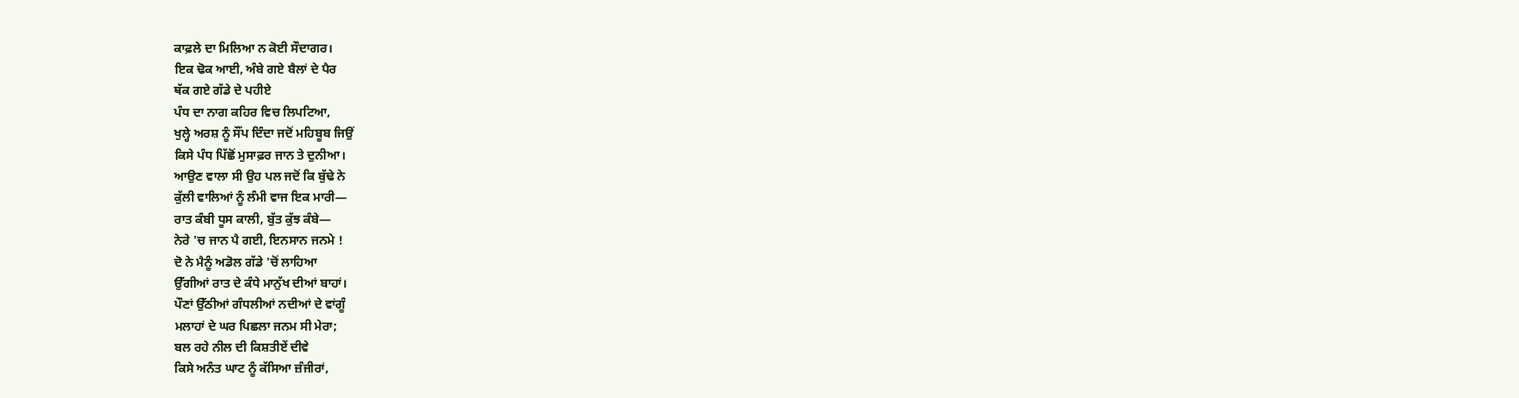ਕਾਫ਼ਲੇ ਦਾ ਮਿਲਿਆ ਨ ਕੋਈ ਸੌਦਾਗਰ।
ਇਕ ਢੋਕ ਆਈ, ਅੰਬੇ ਗਏ ਬੈਲਾਂ ਦੇ ਪੈਰ
ਥੱਕ ਗਏ ਗੱਡੇ ਦੇ ਪਹੀਏ
ਪੰਧ ਦਾ ਨਾਗ ਕਹਿਰ ਵਿਚ ਲਿਪਟਿਆ,
ਖੁਲ੍ਹੇ ਅਰਸ਼ ਨੂੰ ਸੌਂਪ ਦਿੰਦਾ ਜਦੋਂ ਮਹਿਬੂਬ ਜਿਉਂ
ਕਿਸੇ ਪੰਧ ਪਿੱਛੋਂ ਮੁਸਾਫ਼ਰ ਜਾਨ ਤੇ ਦੁਨੀਆ।
ਆਉਣ ਵਾਲਾ ਸੀ ਉਹ ਪਲ ਜਦੋਂ ਕਿ ਬੁੱਢੇ ਨੇ
ਕੁੱਲੀ ਵਾਲਿਆਂ ਨੂੰ ਲੰਮੀ ਵਾਜ ਇਕ ਮਾਰੀ—
ਰਾਤ ਕੰਬੀ ਧੂਸ ਕਾਲੀ, ਬੁੱਤ ਕੁੱਝ ਕੰਬੇ—
ਨੇਰੇ 'ਚ ਜਾਨ ਪੈ ਗਈ, ਇਨਸਾਨ ਜਨਮੇ !
ਦੋ ਨੇ ਮੈਨੂੰ ਅਡੋਲ ਗੱਡੇ 'ਚੋਂ ਲਾਹਿਆ
ਉੱਗੀਆਂ ਰਾਤ ਦੇ ਕੰਧੇ ਮਾਨੁੱਖ ਦੀਆਂ ਬਾਹਾਂ।
ਪੌਣਾਂ ਉੱਠੀਆਂ ਗੰਧਲੀਆਂ ਨਦੀਆਂ ਦੇ ਵਾਂਗੂੰ
ਮਲਾਹਾਂ ਦੇ ਘਰ ਪਿਛਲਾ ਜਨਮ ਸੀ ਮੇਰਾ;
ਬਲ ਰਹੇ ਨੀਲ ਦੀ ਕਿਸ਼ਤੀਏਂ ਦੀਵੇ
ਕਿਸੇ ਅਨੰਤ ਘਾਟ ਨੂੰ ਕੱਸਿਆ ਜ਼ੰਜੀਰਾਂ,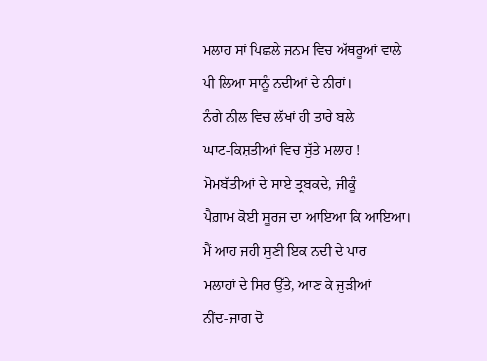ਮਲਾਹ ਸਾਂ ਪਿਛਲੇ ਜਨਮ ਵਿਚ ਅੱਥਰੂਆਂ ਵਾਲੇ
ਪੀ ਲਿਆ ਸਾਨੂੰ ਨਦੀਆਂ ਦੇ ਨੀਰਾਂ।
ਨੰਗੇ ਨੀਲ ਵਿਚ ਲੱਖਾਂ ਹੀ ਤਾਰੇ ਬਲੇ
ਘਾਟ-ਕਿਸ਼ਤੀਆਂ ਵਿਚ ਸੁੱਤੇ ਮਲਾਹ !
ਮੋਮਬੱਤੀਆਂ ਦੇ ਸਾਏ ਤ੍ਰਬਕਦੇ, ਜੀਕੂੰ
ਪੈਗ਼ਾਮ ਕੋਈ ਸੂਰਜ ਦਾ ਆਇਆ ਕਿ ਆਇਆ।
ਮੈਂ ਆਹ ਜਹੀ ਸੁਣੀ ਇਕ ਨਦੀ ਦੇ ਪਾਰ
ਮਲਾਹਾਂ ਦੇ ਸਿਰ ਉੱਤੇ, ਆਣ ਕੇ ਜੁੜੀਆਂ
ਨੀਂਦ-ਜਾਗ ਦੋ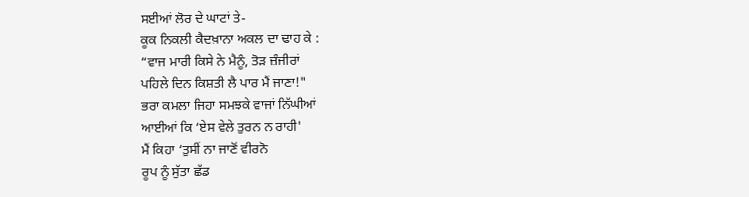ਸਈਆਂ ਲੋਰ ਦੇ ਘਾਟਾਂ ਤੇ-
ਕੂਕ ਨਿਕਲੀ ਕੈਦਖ਼ਾਨਾ ਅਕਲ ਦਾ ਢਾਹ ਕੇ :
“ਵਾਜ ਮਾਰੀ ਕਿਸੇ ਨੇ ਮੈਨੂੰ, ਤੋੜ ਜ਼ੰਜੀਰਾਂ
ਪਹਿਲੇ ਦਿਨ ਕਿਸ਼ਤੀ ਲੈ ਪਾਰ ਮੈਂ ਜਾਣਾ!"
ਭਰਾ ਕਮਲਾ ਜਿਹਾ ਸਮਝਕੇ ਵਾਜਾਂ ਨਿੱਘੀਆਂ
ਆਈਆਂ ਕਿ ‘ਏਸ ਵੇਲੇ ਤੁਰਨ ਨ ਰਾਹੀ'
ਮੈਂ ਕਿਹਾ ‘ਤੁਸੀਂ ਨਾ ਜਾਣੋਂ ਵੀਰਨੋ
ਰੂਪ ਨੂੰ ਸੁੱਤਾ ਛੱਡ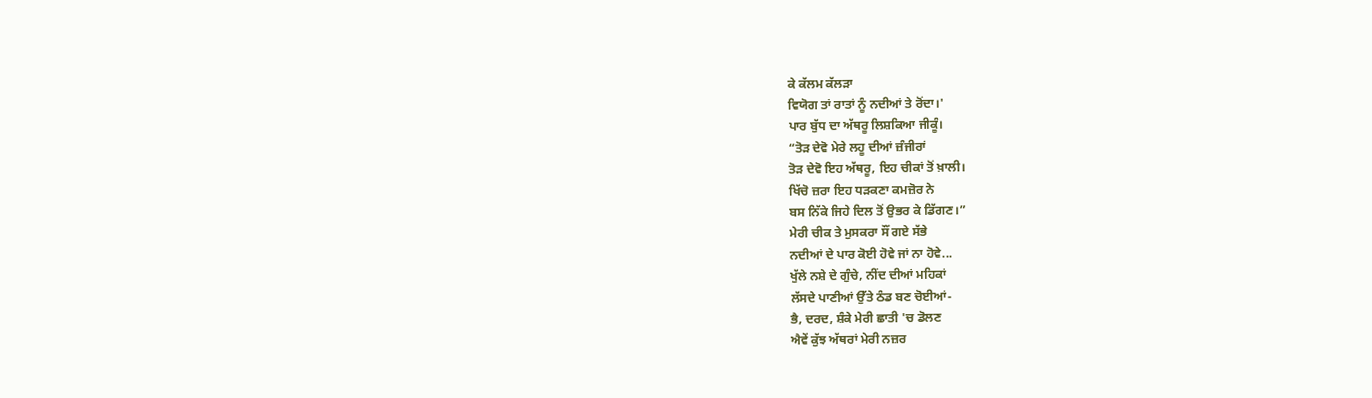ਕੇ ਕੱਲਮ ਕੱਲੜਾ
ਵਿਯੋਗ ਤਾਂ ਰਾਤਾਂ ਨੂੰ ਨਦੀਆਂ ਤੇ ਰੋਂਦਾ।'
ਪਾਰ ਬੁੱਧ ਦਾ ਅੱਥਰੂ ਲਿਸ਼ਕਿਆ ਜੀਕੂੰ।
“ਤੋੜ ਦੇਵੋ ਮੇਰੇ ਲਹੂ ਦੀਆਂ ਜ਼ੰਜੀਰਾਂ
ਤੋੜ ਦੇਵੋ ਇਹ ਅੱਥਰੂ, ਇਹ ਚੀਕਾਂ ਤੋਂ ਖ਼ਾਲੀ।
ਖਿੱਚੋ ਜ਼ਰਾ ਇਹ ਧੜਕਣਾ ਕਮਜ਼ੋਰ ਨੇ
ਬਸ ਨਿੱਕੇ ਜਿਹੇ ਦਿਲ ਤੋਂ ਉਭਰ ਕੇ ਡਿੱਗਣ।”
ਮੇਰੀ ਚੀਕ ਤੇ ਮੁਸਕਰਾ ਸੌਂ ਗਏ ਸੱਭੇ
ਨਦੀਆਂ ਦੇ ਪਾਰ ਕੋਈ ਹੋਵੇ ਜਾਂ ਨਾ ਹੋਵੇ...
ਖੁੱਲੇ ਨਸ਼ੇ ਦੇ ਗੁੰਚੇ, ਨੀਂਦ ਦੀਆਂ ਮਹਿਕਾਂ
ਲੱਸਦੇ ਪਾਣੀਆਂ ਉੱਤੇ ਠੰਡ ਬਣ ਚੋਈਆਂ-
ਭੈ, ਦਰਦ, ਸ਼ੰਕੇ ਮੇਰੀ ਛਾਤੀ 'ਚ ਡੋਲਣ
ਐਵੇਂ ਕੁੱਝ ਅੱਥਰਾਂ ਮੇਰੀ ਨਜ਼ਰ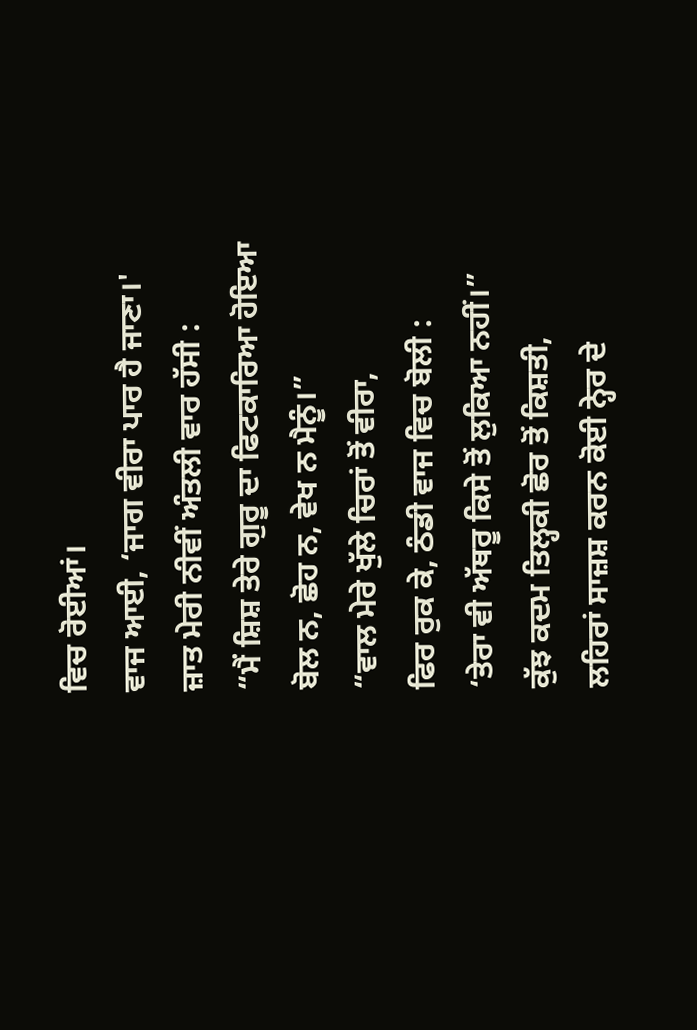ਵਿਚ ਰੋਈਆਂ।
ਵਾਜ ਆਈ, ‘ਜਾਗ ਵੀਰਾ ਪਾਰ ਹੈ ਜਾਣਾ।'
ਜ਼ਾਤ ਮੇਰੀ ਨੀਵੀਂ ਅੰਤਲੀ ਵਾਰ ਹੱਸੀ :
“ਮੈਂ ਸ਼ਿਸ਼ ਤੇਰੇ ਗੁਰੂ ਦਾ ਫਿਟਕਾਰਿਆ ਹੋਇਆ
ਬੋਲ ਨ, ਛੋਹ ਨ, ਵੇਖ ਨ ਮੈਨੂੰ।”
“ਵਾਲ ਮੇਰੇ ਖੁੱਲੇ ਚਿਰਾਂ ਤੋਂ ਵੀਰਾ,
ਫਿਰ ਰੁਕ ਕੇ, ਠੰਡੀ ਵਾਜ ਵਿਚ ਬੋਲੀ :
‘ਤੇਰਾ ਵੀ ਅੱਥਰੂ ਕਿਸੇ ਤੋਂ ਲੁਕਿਆ ਨਹੀਂ।”
ਕੁੱਝ ਕਦਮ ਤਿਲ੍ਹਕੀ ਛੋਰ ਤੋਂ ਕਿਸ਼ਤੀ,
ਲਹਿਰਾਂ ਸਾਜ਼ਸ਼ ਕਰਨ ਕੋਈ ਨ੍ਹੇਰ ਦੇ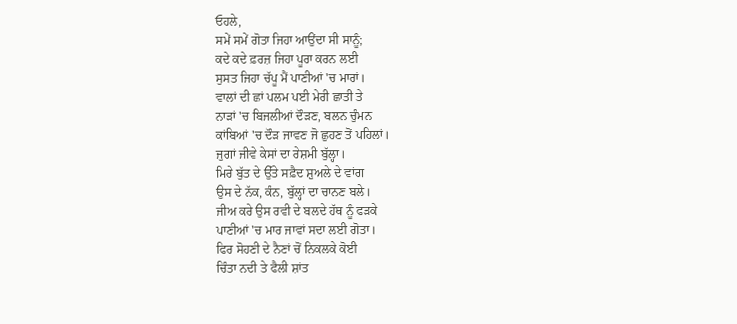ਓਹਲੇ,
ਸਮੇਂ ਸਮੇਂ ਗੋਤਾ ਜਿਹਾ ਆਉਂਦਾ ਸੀ ਸਾਨੂੰ;
ਕਦੇ ਕਦੇ ਫ਼ਰਜ਼ ਜਿਹਾ ਪੂਰਾ ਕਰਨ ਲਈ
ਸੁਸਤ ਜਿਹਾ ਚੱਪੂ ਮੈਂ ਪਾਣੀਆਂ 'ਚ ਮਾਰਾਂ।
ਵਾਲਾਂ ਦੀ ਛਾਂ ਪਲਮ ਪਈ ਮੇਰੀ ਛਾਤੀ ਤੇ
ਨਾੜਾਂ 'ਚ ਬਿਜਲੀਆਂ ਦੌੜਣ, ਬਲਨ ਚੁੰਮਨ
ਕਾਂਬਿਆਂ 'ਚ ਦੌੜ ਜਾਵਣ ਜੋ ਛੁਹਣ ਤੋਂ ਪਹਿਲਾਂ।
ਜੁਗਾਂ ਜੀਵੇ ਕੇਸਾਂ ਦਾ ਰੇਸ਼ਮੀ ਬੁੱਲ੍ਹਾ।
ਮਿਰੇ ਬੁੱਤ ਦੇ ਉੱਤੇ ਸਫ਼ੈਦ ਸ਼ੁਅਲੇ ਦੇ ਵਾਂਗ
ਉਸ ਦੇ ਨੱਕ, ਕੰਨ, ਬੁੱਲ੍ਹਾਂ ਦਾ ਚਾਨਣ ਬਲੇ।
ਜੀਅ ਕਰੇ ਉਸ ਰਵੀ ਦੇ ਬਲਦੇ ਹੱਥ ਨੂੰ ਫੜਕੇ
ਪਾਣੀਆਂ 'ਚ ਮਾਰ ਜਾਵਾਂ ਸਦਾ ਲਈ ਗੋਤਾ।
ਫਿਰ ਸੋਹਣੀ ਦੇ ਨੈਣਾਂ ਚੋਂ ਨਿਕਲਕੇ ਕੋਈ
ਚਿੰਤਾ ਨਦੀ ਤੇ ਫੈਲੀ ਸ਼ਾਂਤ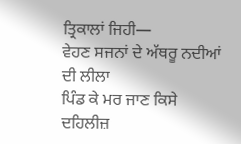ਤ੍ਰਿਕਾਲਾਂ ਜਿਹੀ—
ਵੇਹਣ ਸਜਨਾਂ ਦੇ ਅੱਥਰੂ ਨਦੀਆਂ ਦੀ ਲੀਲਾ
ਪਿੰਡ ਕੇ ਮਰ ਜਾਣ ਕਿਸੇ ਦਹਿਲੀਜ਼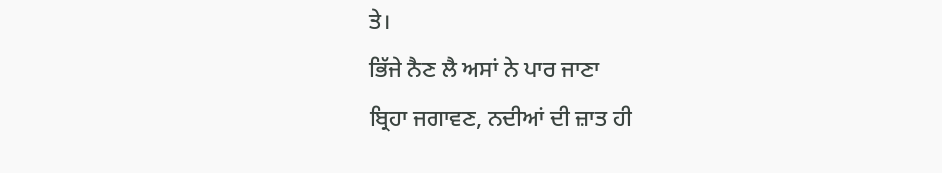ਤੇ।
ਭਿੱਜੇ ਨੈਣ ਲੈ ਅਸਾਂ ਨੇ ਪਾਰ ਜਾਣਾ
ਬ੍ਰਿਹਾ ਜਗਾਵਣ, ਨਦੀਆਂ ਦੀ ਜ਼ਾਤ ਹੀ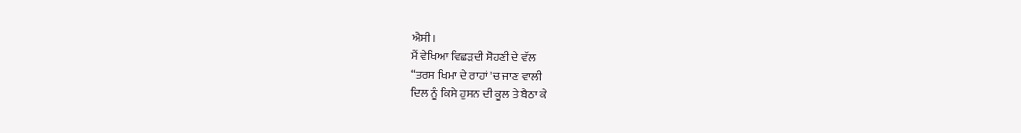ਐਸੀ।
ਮੈਂ ਵੇਖਿਆ ਵਿਛੜਦੀ ਸੋਹਣੀ ਦੇ ਵੱਲ
“ਤਰਸ ਖਿਮਾ ਦੇ ਰਾਹਾਂ 'ਚ ਜਾਣ ਵਾਲੀ
ਦਿਲ ਨੂੰ ਕਿਸੇ ਹੁਸਨ ਦੀ ਕੂਲ ਤੇ ਬੈਠਾ ਕੇ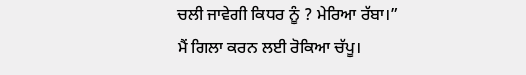ਚਲੀ ਜਾਵੇਗੀ ਕਿਧਰ ਨੂੰ ? ਮੇਰਿਆ ਰੱਬਾ।”
ਮੈਂ ਗਿਲਾ ਕਰਨ ਲਈ ਰੋਕਿਆ ਚੱਪੂ।